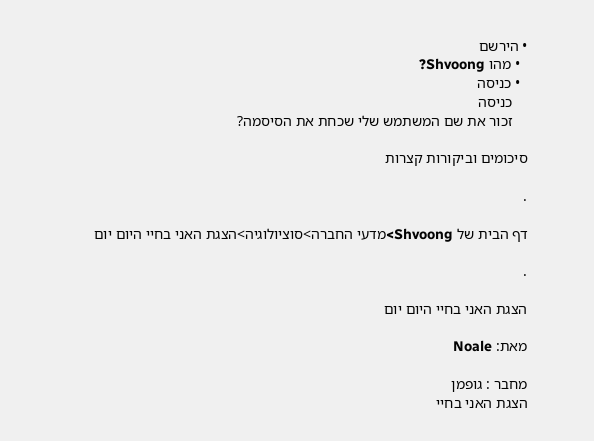• הירשם
  • מהו Shvoong?
  • כניסה
    כניסה
    זכור את שם המשתמש שלי שכחת את הסיסמה?

סיכומים וביקורות קצרות

.

דף הבית של Shvoong>מדעי החברה>סוציולוגיה>הצגת האני בחיי היום יום

.

הצגת האני בחיי היום יום

מאת: Noale

מחבר : גופמן
הצגת האני בחיי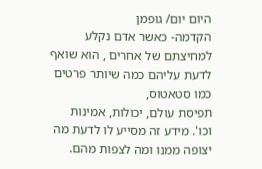היום יום/ גופמן
הקדמה- כאשר אדם נקלע למחיצתם של אחרים , הוא שואף לדעת עליהם כמה שיותר פרטים כמו סטאטוס,
תפיסת עולם, יכולות, אמינות וכו'. מידע זה מסייע לו לדעת מה יצופה ממנו ומה לצפות מהם.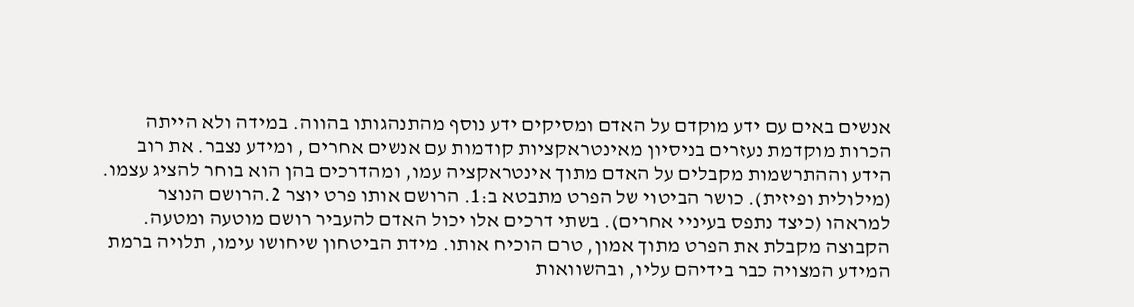אנשים באים עם ידע מוקדם על האדם ומסיקים ידע נוסף מהתנהגותו בהווה. במידה ולא הייתה הכרות מוקדמת נעזרים בניסיון מאינטראקציות קודמות עם אנשים אחרים , ומידע נצבר. את רוב הידע וההתרשמות מקבלים על האדם מתוך אינטראקציה עמו, ומהדרכים בהן הוא בוחר להציג עצמו. (מילולית ופיזית). כושר הביטוי של הפרט מתבטא ב:1. הרושם אותו פרט יוצר 2.הרושם הנוצר למראהו (כיצד נתפס בעיניי אחרים). בשתי דרכים אלו יכול האדם להעביר רושם מוטעה ומטעה. הקבוצה מקבלת את הפרט מתוך אמון, טרם הוכיח אותו. מידת הביטחון שיחושו עימו, תלויה ברמת המידע המצויה כבר בידיהם עליו, ובהשוואות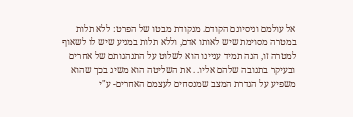אל עולמם וניסיונם הקודם. מנקודת מבטו של הפרט: ללא תלות במטרה מסוימת שיש לאותו אדם, וללא תלות במניע שיש לו לשאוף למטרה זו, הנה תמיד עניינו הוא לשלוט על התנהגותם של אחרים ובעיקר בתגובה שלהם אליו. . את השליטה הוא משיג בכך שהוא משפיע על הגדרת המצב שמנסחים לעצמם האחרים- ע"י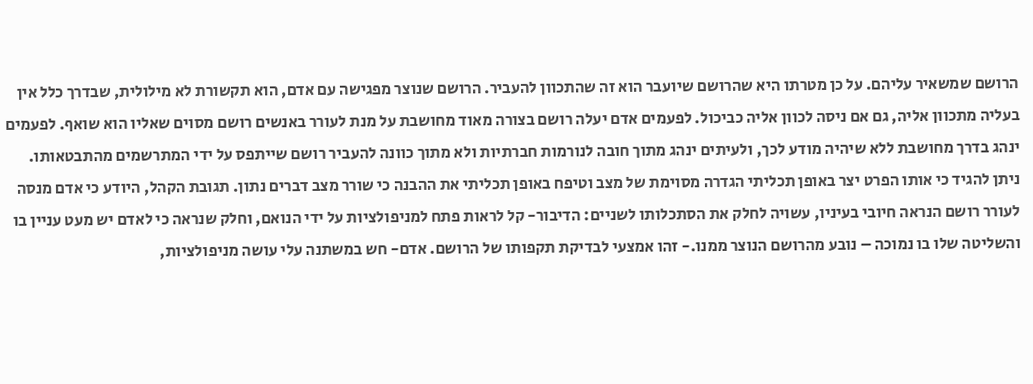הרושם שמשאיר עליהם. על כן מטרתו היא שהרושם שיועבר הוא זה שהתכוון להעביר. הרושם שנוצר מפגישה עם אדם, הוא תקשורת לא מילולית, שבדרך כלל אין בעליה מתכוון אליה, גם אם ניסה לכוון אליה כביכול. לפעמים אדם יעלה רושם בצורה מאוד מחושבת על מנת לעורר באנשים רושם מסוים שאליו הוא שואף. לפעמים ינהג בדרך מחושבת ללא שיהיה מודע לכך, ולעיתים ינהג מתוך חובה לנורמות חברתיות ולא מתוך כוונה להעביר רושם שייתפס על ידי המתרשמים מהתבטאותו. ניתן להגיד כי אותו הפרט יצר באופן תכליתי הגדרה מסוימת של מצב וטיפח באופן תכליתי את ההבנה כי שורר מצב דברים נתון. תגובת הקהל, היודע כי אדם מנסה לעורר רושם הנראה חיובי בעיניו, עשויה לחלק את הסתכלותו לשניים: הדיבור- קל לראות פתח למניפולציות על ידי הנואם, וחלק שנראה כי לאדם יש מעט עניין בו והשליטה שלו בו נמוכה – נובע מהרושם הנוצר ממנו.- זהו אמצעי לבדיקת תקפותו של הרושם. אדם- חש במשתנה עלי עושה מניפולציות,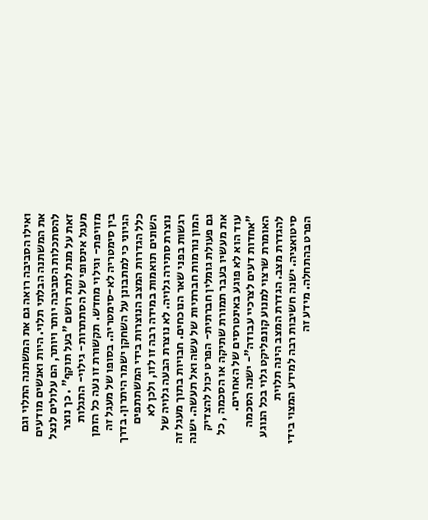ואילו הסביבה רואה גם את המשתנה התלוי וגם את המשתנה הבלתי תלוי. היות ואנשים מודעים להסתכלות הסביבה יותר ויותר, הם עלולים לנצל זאת על מנת לתת רושם "בעל תוקף" . כך נוצר מעגל אינסופי של הסתתרות- גילוי- התגלות מזויפת- וגילוי מחדש. תקשורת זו נעה כל הזמן בין סימטריה לא-סימטריה. בסופו של מעגל זה הגיוני כי למתבונן על השחקן ישמר היתרון. בדרך כלל הגדרות המצב הנוצרות בידי המשתתפים השונים תואמות במידה רבה זו לזו, ולכן לא נוצרת סתירה גלויה. לא נוצרת הבעה גלויה של רגשות בפני שאר הנוכחים. חבויות בתוך מעגל זה המון נורמות חברתיות של עשה ואל תעשה. ישנה גם פעולת גומלין חברתית- הפרט יכול להצדיק את מעשיו בעבר תמורת שתיקה או הסכמה , כל עוד הוא לא פוגע באינטרסים של האחרים. "אחדות דעים לצרכיי עבודה"- ישנה הסכמה האומרת שרצוי למנוע קונפליקט גלוי בכל הנוגע להגדרת מצב. הגדרת המצב הינה תלוית סיטואציה. ישנה חשיבות רבה למידע המצוי בידי הפרט בהתחלה. מידע זה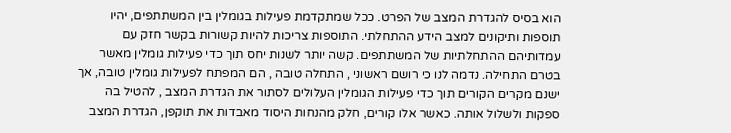הוא בסיס להגדרת המצב של הפרט. ככל שמתקדמת פעילות בגומלין בין המשתתפים, יהיו תוספות ותיקונים למצב הידע ההתחלתי. התוספות צריכות להיות קשורות בקשר חזק עם עמדותיהם ההתחלתיות של המשתתפים. קשה יותר לשנות יחס תוך כדי פעילות גומלין מאשר בטרם התחילה. נדמה לנו כי רושם ראשוני , התחלה טובה , הם המפתח לפעילות גומלין טובה, אך ישנם מקרים הקורים תוך כדי פעילות הגומלין העלולים לסתור את הגדרת המצב , להטיל בה ספקות ולשלול אותה. כאשר אלו קורים, חלק מהנחות היסוד מאבדות את תוקפן, הגדרת המצב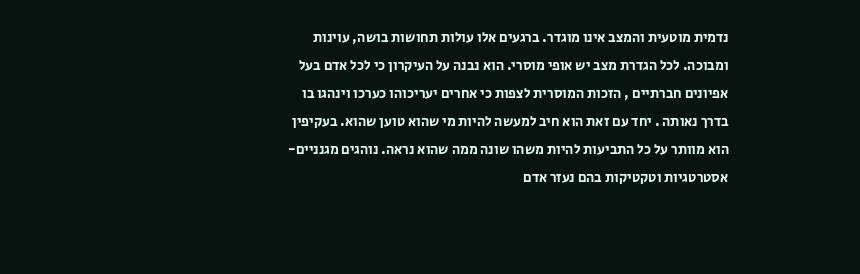נדמית מוטעית והמצב אינו מוגדר. ברגעים אלו עולות תחושות בושה, עוינות ומבוכה. לכל הגדרת מצב יש אופי מוסרי. הוא נבנה על העיקרון כי לכל אדם בעל אפיונים חברתיים , הזכות המוסרית לצפות כי אחרים יעריכוהו כערכו וינהגו בו בדרך נאותה . יחד עם זאת הוא חיב למעשה להיות מי שהוא טוען שהוא. בעקיפין הוא מוותר על כל התביעות להיות משהו שונה ממה שהוא נראה. נוהגים מגנניים- אסטרטגיות וטקטיקות בהם נעזר אדם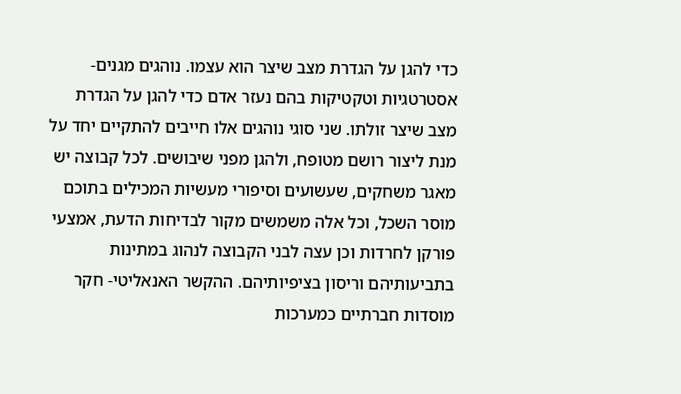כדי להגן על הגדרת מצב שיצר הוא עצמו. נוהגים מגנים- אסטרטגיות וטקטיקות בהם נעזר אדם כדי להגן על הגדרת מצב שיצר זולתו. שני סוגי נוהגים אלו חייבים להתקיים יחד על מנת ליצור רושם מטופח, ולהגן מפני שיבושים. לכל קבוצה יש מאגר משחקים, שעשועים וסיפורי מעשיות המכילים בתוכם מוסר השכל, וכל אלה משמשים מקור לבדיחות הדעת, אמצעי פורקן לחרדות וכן עצה לבני הקבוצה לנהוג במתינות בתביעותיהם וריסון בציפיותיהם. ההקשר האנאליטי- חקר מוסדות חברתיים כמערכות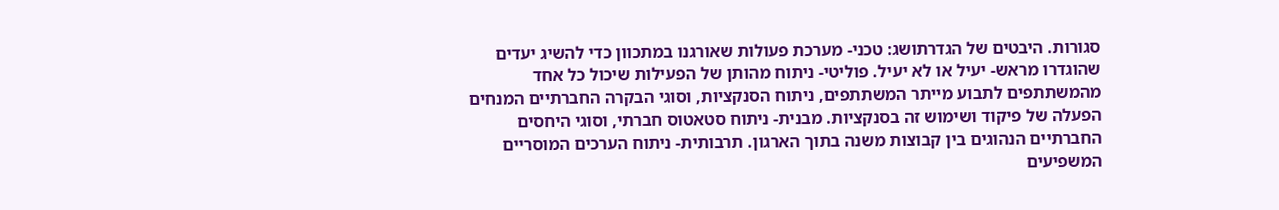סגורות. היבטים של הגדרתושג: טכני- מערכת פעולות שאורגנו במתכוון כדי להשיג יעדים שהוגדרו מראש- יעיל או לא יעיל. פוליטי- ניתוח מהותן של הפעילות שיכול כל אחד מהמשתתפים לתבוע מייתר המשתתפים, ניתוח הסנקציות, וסוגי הבקרה החברתיים המנחים הפעלה של פיקוד ושימוש זה בסנקציות. מבנית- ניתוח סטאטוס חברתי, וסוגי היחסים החברתיים הנהוגים בין קבוצות משנה בתוך הארגון. תרבותית- ניתוח הערכים המוסריים המשפיעים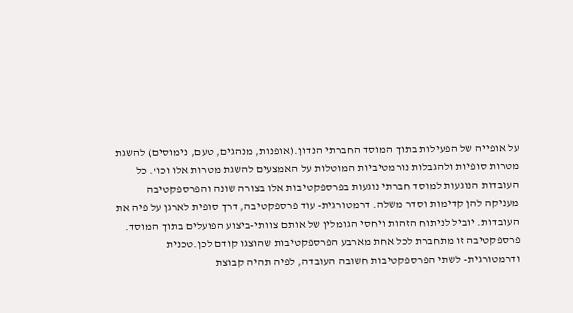על אופייה של הפעילות בתוך המוסד החברתי הנדון.(אופנות, מנהגים, טעם, נימוסים) להשגת מטרות סופיות ולהגבלות נורמטיביות המוטלות על האמצעים להשגת מטרות אלו וכו'. כל העובדות הנוגעות למוסד חברתי נוגעות בפרספקטיבות אלו בצורה שונה והפרספקטיבה מעניקה להן קדימות וסדר משלה. דרמטורגית- עוד פרספקטיבה, דרך סופית לארגן על פיה את העובדות. יוביל לניתוח הזהות ויחסי הגומלין של אותם צוותי-ביצוע הפועלים בתוך המוסד. פרספקטיבה זו מתחברת לכל אחת מארבע הפרספקטיבות שהוצגו קודם לכן.טכנית ודרמטורגית- לשתי הפרספקטיבות חשובה העובדה, לפיה תהיה קבוצת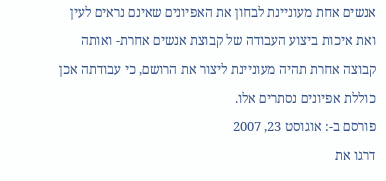אנשים אחת מעוניינת לבחון את האפיונים שאינם נראים לעין ואת איכות ביצוע העבודה של קבוצת אנשים אחרת- ואותה קבוצה אחרת תהיה מעוניינת ליצור את הרושם, כי עבודתה אכן כוללת אפיונים נסתרים אלו.
פורסם ב-: אוגוסט 23, 2007
דרגו את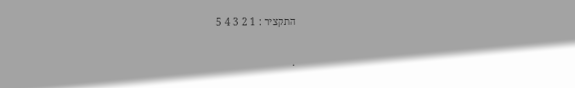התקציר : 1 2 3 4 5

.